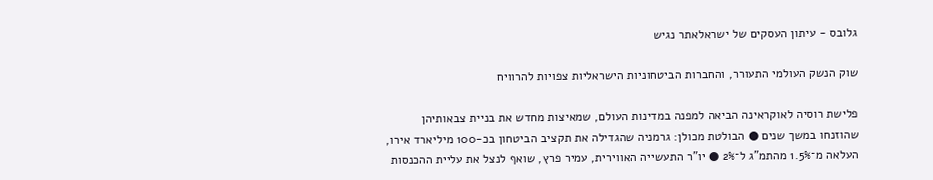גלובס - עיתון העסקים של ישראלאתר נגיש

שוק הנשק העולמי התעורר, והחברות הביטחוניות הישראליות צפויות להרוויח

פלישת רוסיה לאוקראינה הביאה למפנה במדינות העולם, שמאיצות מחדש את בניית צבאותיהן שהוזנחו במשך שנים ● הבולטת מכולן: גרמניה שהגדילה את תקציב הביטחון בכ-100 מיליארד אירו, העלאה מ־1.5% מהתמ"ג ל־2% ● יו"ר התעשייה האווירית, עמיר פרץ, שואף לנצל את עליית ההכנסות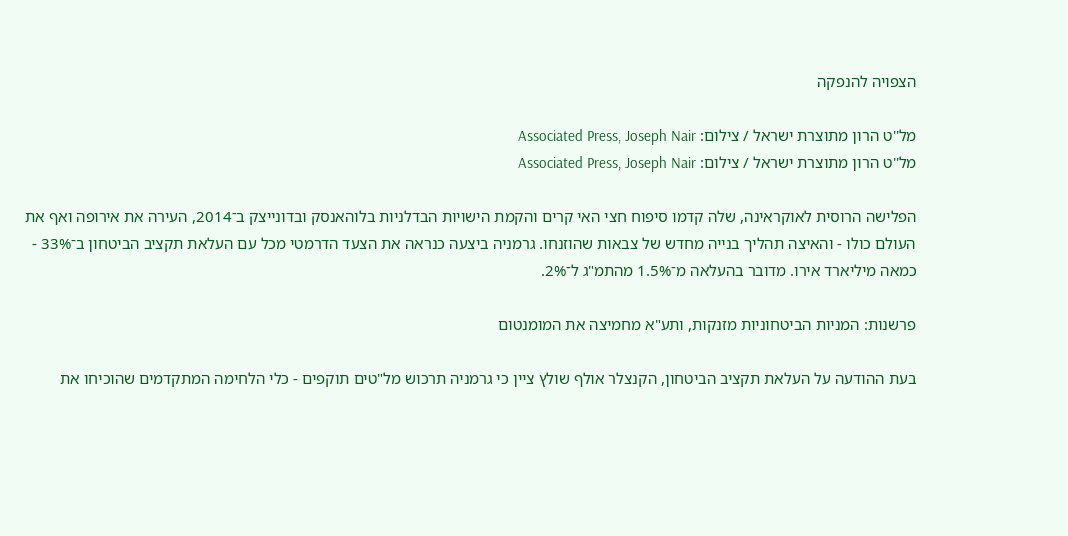הצפויה להנפקה

מל''ט הרון מתוצרת ישראל / צילום: Associated Press, Joseph Nair
מל''ט הרון מתוצרת ישראל / צילום: Associated Press, Joseph Nair

הפלישה הרוסית לאוקראינה, שלה קדמו סיפוח חצי האי קרים והקמת הישויות הבדלניות בלוהאנסק ובדונייצק ב־2014, העירה את אירופה ואף את העולם כולו - והאיצה תהליך בנייה מחדש של צבאות שהוזנחו. גרמניה ביצעה כנראה את הצעד הדרמטי מכל עם העלאת תקציב הביטחון ב־33% - כמאה מיליארד אירו. מדובר בהעלאה מ־1.5% מהתמ"ג ל־2%.

פרשנות: המניות הביטחוניות מזנקות, ותע"א מחמיצה את המומנטום

בעת ההודעה על העלאת תקציב הביטחון, הקנצלר אולף שולץ ציין כי גרמניה תרכוש מל"טים תוקפים - כלי הלחימה המתקדמים שהוכיחו את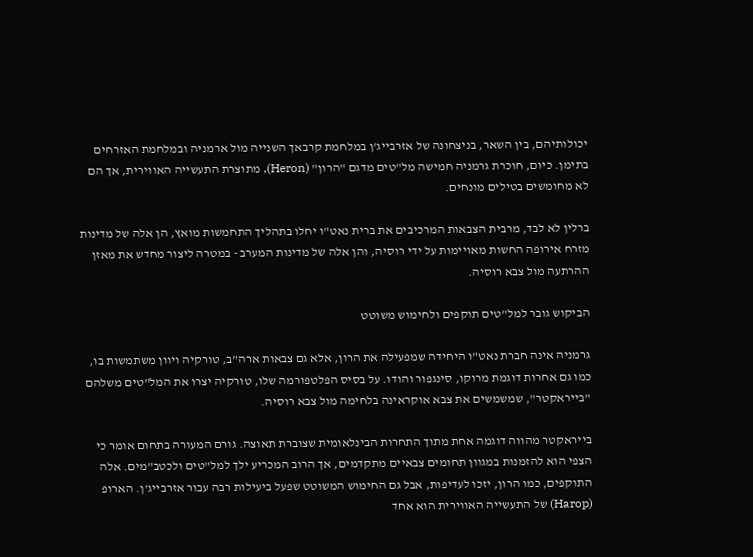יכולותיהם, בין השאר, בניצחונה של אזרבייג'ן במלחמת קרבאך השנייה מול ארמניה ובמלחמת האזרחים בתימן. כיום, חוכרת גרמניה חמישה מל"טים מדגם "הרון" (Heron), מתוצרת התעשייה האווירית, אך הם לא מחומשים בטילים מונחים.

ברלין לא לבד, מרבית הצבאות המרכיבים את ברית נאט"ו יחלו בתהליך התחמשות מואץ, הן אלה של מדינות מזרח אירופה החשות מאויימות על ידי רוסיה, והן אלה של מדינות המערב - במטרה ליצור מחדש את מאזן ההרתעה מול צבא רוסיה.

הביקוש גובר למל"טים תוקפים ולחימוש משוטט

גרמניה אינה חברת נאט"ו היחידה שמפעילה את הרון, אלא גם צבאות ארה"ב, טורקיה ויוון משתמשות בו, כמו גם אחרות דוגמת מרוקו, סינגפור והודו. על בסיס הפלטפורמה שלו, טורקיה יצרו את המל"טים משלהם "בייראקטר", שמשמשים את צבא אוקראינה בלחימה מול צבא רוסיה.

בייראקטר מהווה דוגמה אחת מתוך התחרות הבינלאומית שצוברת תאוצה. גורם המעורה בתחום אומר כי הצפי הוא להזמנות במגוון תחומים צבאיים מתקדמים, אך הרוב המכריע ילך למל"טים ולכטב"מים. אלה התוקפים, כמו הרון, יזכו לעדיפות, אבל גם החימוש המשוטט שפעל ביעילות רבה עבור אזרבייג'ן. הארופ (Harop) של התעשייה האווירית הוא אחד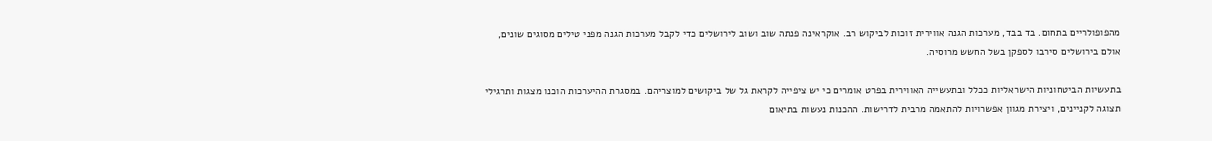מהפופולריים בתחום. בד בבד, מערכות הגנה אווירית זוכות לביקוש רב. אוקראינה פנתה שוב ושוב לירושלים כדי לקבל מערכות הגנה מפני טילים מסוגים שונים, אולם בירושלים סירבו לספקן בשל החשש מרוסיה.

בתעשיות הביטחוניות הישראליות ככלל ובתעשייה האווירית בפרט אומרים כי יש ציפייה לקראת גל של ביקושים למוצריהם. במסגרת ההיערכות הוכנו מצגות ותרגילי תצוגה לקניינים, ויצירת מגוון אפשרויות להתאמה מרבית לדרישות. ההכנות נעשות בתיאום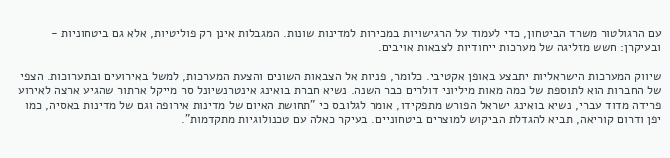עם הרגולטור משרד הביטחון, כדי לעמוד על הרגישויות במכירות למדינות שונות. המגבלות אינן רק פוליטיות, אלא גם ביטחוניות - ובעיקרן: חשש מזליגה של מערכות ייחודיות לצבאות אויבים.

שיווק המערכות הישראליות יתבצע באופן אקטיבי. כלומר, פניות אל הצבאות השונים והצעת המערכות, למשל באירועים ובתערוכות. הצפי של החברות הוא לתוספת של כמה מאות מיליוני דולרים כבר השנה. נשיא חברת בואינג אינטרנשיונל סר מייקל ארתור שהגיע ארצה לאירוע פרידה מדוד עברי, נשיא בואינג ישראל הפורש מתפקידו, אומר לגלובס כי "תחושת האיום של מדינות אירופה וגם של מדינות באסיה, כמו יפן ודרום קוריאה, תביא להגדלת הביקוש למוצרים ביטחוניים. בעיקר כאלה עם טכנולוגיות מתקדמות".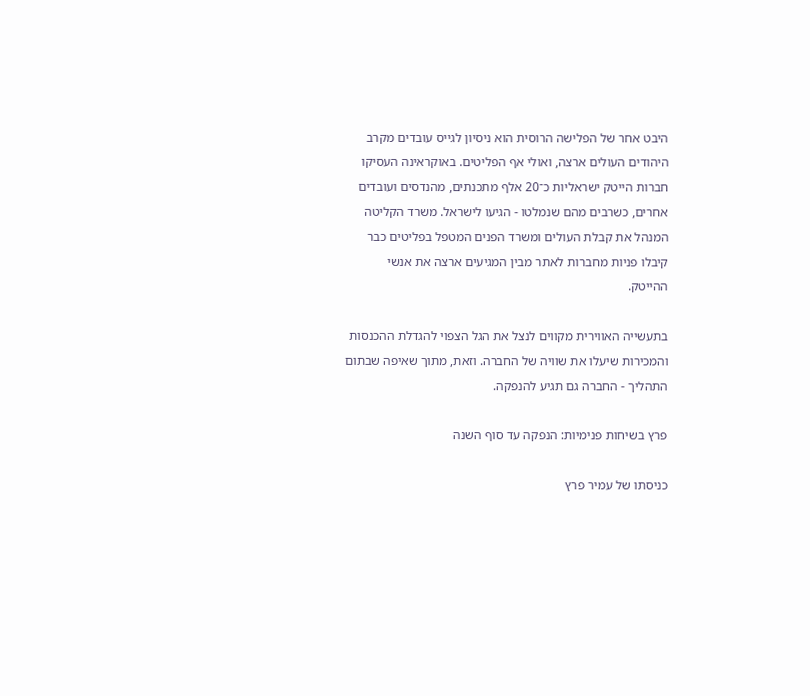היבט אחר של הפלישה הרוסית הוא ניסיון לגייס עובדים מקרב היהודים העולים ארצה, ואולי אף הפליטים. באוקראינה העסיקו חברות הייטק ישראליות כ־20 אלף מתכנתים, מהנדסים ועובדים אחרים, כשרבים מהם שנמלטו - הגיעו לישראל. משרד הקליטה המנהל את קבלת העולים ומשרד הפנים המטפל בפליטים כבר קיבלו פניות מחברות לאתר מבין המגיעים ארצה את אנשי ההייטק.

בתעשייה האווירית מקווים לנצל את הגל הצפוי להגדלת ההכנסות והמכירות שיעלו את שוויה של החברה. וזאת, מתוך שאיפה שבתום התהליך - החברה גם תגיע להנפקה.

פרץ בשיחות פנימיות: הנפקה עד סוף השנה

כניסתו של עמיר פרץ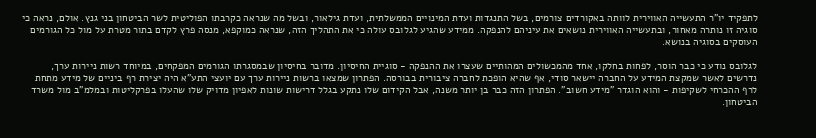לתפקיד יו"ר התעשייה האווירית לוותה באקורדים צורמים, בשל התנגדות ועדת המינויים הממשלתית, ועדת גילאור, ובשל מה שנראה כקרבתו הפוליטית לשר הביטחון בני גנץ. אולם, נראה כי סוגיה זו נותרה מאחור, ובתעשייה האווירית נושאים את עיניהם להנפקה. ממידע שהגיע לגלובס עולה כי את התהליך הזה, שנראה כמוקפא, מנסה פרץ לקדם בתור מטרת על מול כל הגורמים העוסקים בסוגיה בנושא.

לגלובס נודע כי כבר הוסר, לפחות בחלקו, אחד מהמכשולים המהותיים שעצרו את ההנפקה - סוגיית החיסיון. מדובר בחיסיון שבמסגרתו הגורמים המפקחים, במיוחד רשות ניירות ערך, נדרשים לאשר שמקצת המידע על החברה יישאר סודי, אף שהיא הופכת לחברה ציבורית בבורסה. הפתרון שמצאו ברשות ניירות ערך עם יועצי התע"א היה יצירת רף ביניים של מידע מתחת לרף ההכרחי לשקיפות - והוא הוגדר "מידע חשוב". הפתרון הזה כבר בן יותר משנה, אבל הקידום שלו נתקע בגלל דרישות שונות לאפיון מדויק שלו שהעלו בפרקליטות ובמלמ"ב מול משרד הביטחון.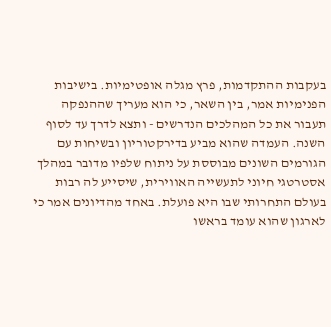בעקבות ההתקדמות, פרץ מגלה אופטימיות. בישיבות הפנימיות אמר, בין השאר, כי הוא מעריך שההנפקה תעבור את כל המהלכים הנדרשים - ותצא לדרך עד לסוף השנה. העמדה שהוא מביע בדירקטוריון ובשיחות עם הגורמים השונים מבוססת על ניתוח שלפיו מדובר במהלך אסטרטגי חיוני לתעשייה האווירית, שיסייע לה רבות בעולם התחרותי שבו היא פועלת. באחד מהדיונים אמר כי לארגון שהוא עומד בראשו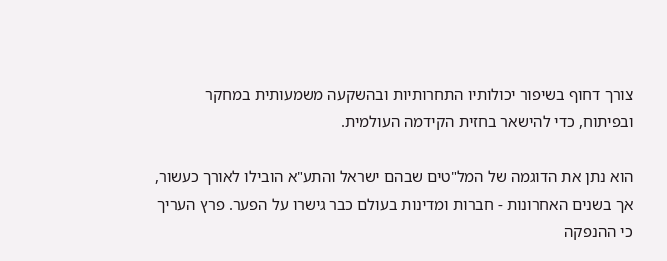צורך דחוף בשיפור יכולותיו התחרותיות ובהשקעה משמעותית במחקר ובפיתוח, כדי להישאר בחזית הקידמה העולמית.

הוא נתן את הדוגמה של המל"טים שבהם ישראל והתע"א הובילו לאורך כעשור, אך בשנים האחרונות - חברות ומדינות בעולם כבר גישרו על הפער. פרץ העריך כי ההנפקה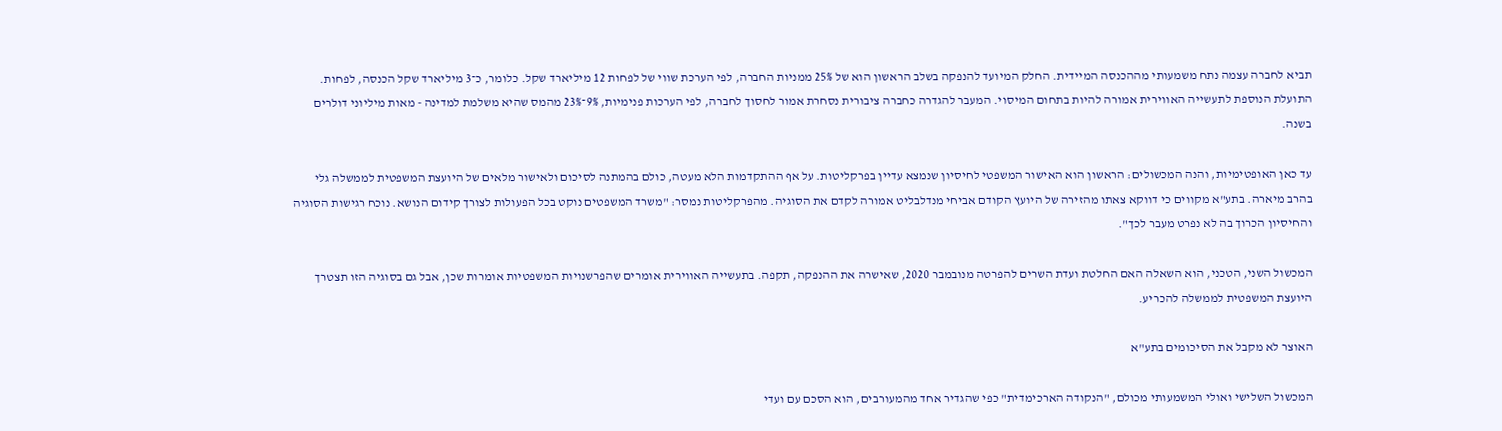תביא לחברה עצמה נתח משמעותי מההכנסה המיידית. החלק המיועד להנפקה בשלב הראשון הוא של 25% ממניות החברה, לפי הערכת שווי של לפחות 12 מיליארד שקל. כלומר, כ־3 מיליארד שקל הכנסה, לפחות. התועלת הנוספת לתעשייה האווירית אמורה להיות בתחום המיסוי. המעבר להגדרה כחברה ציבורית נסחרת אמור לחסוך לחברה, לפי הערכות פנימיות, 9%־23% מהמס שהיא משלמת למדינה - מאות מיליוני דולרים בשנה.

עד כאן האופטימיות, והנה המכשולים: הראשון הוא האישור המשפטי לחיסיון שנמצא עדיין בפרקליטות. על אף ההתקדמות הלא מעטה, כולם בהמתנה לסיכום ולאישור מלאים של היועצת המשפטית לממשלה גלי בהרב מיארה. בתע"א מקווים כי דווקא צאתו מהזירה של היועץ הקודם אביחי מנדלבליט אמורה לקדם את הסוגיה. מהפרקליטות נמסר: "משרד המשפטים נוקט בכל הפעולות לצורך קידום הנושא. נוכח רגישות הסוגיה והחיסיון הכרוך בה לא נפרט מעבר לכך".

המכשול השני, הטכני, הוא השאלה האם החלטת ועדת השרים להפרטה מנובמבר 2020, שאישרה את ההנפקה, תקפה. בתעשייה האווירית אומרים שהפרשנויות המשפטיות אומרות שכן, אבל גם בסוגיה הזו תצטרך היועצת המשפטית לממשלה להכריע.

האוצר לא מקבל את הסיכומים בתע"א

המכשול השלישי ואולי המשמעותי מכולם, "הנקודה הארכימדית" כפי שהגדיר אחד מהמעורבים, הוא הסכם עם ועדי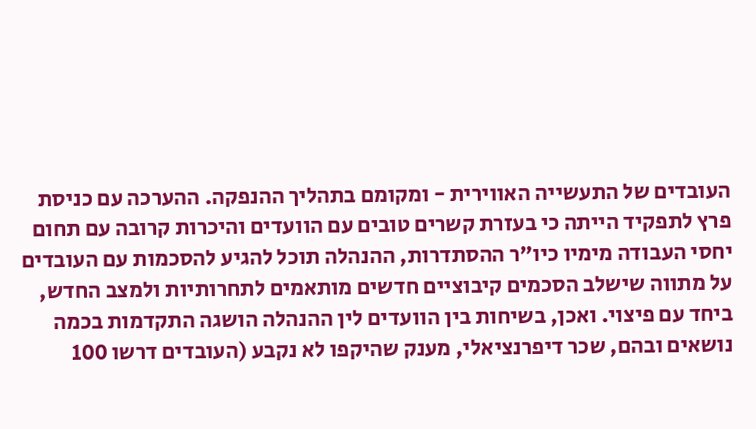העובדים של התעשייה האווירית - ומקומם בתהליך ההנפקה. ההערכה עם כניסת פרץ לתפקיד הייתה כי בעזרת קשרים טובים עם הוועדים והיכרות קרובה עם תחום יחסי העבודה מימיו כיו"ר ההסתדרות, ההנהלה תוכל להגיע להסכמות עם העובדים על מתווה שישלב הסכמים קיבוציים חדשים מותאמים לתחרותיות ולמצב החדש, ביחד עם פיצוי. ואכן, בשיחות בין הוועדים לין ההנהלה הושגה התקדמות בכמה נושאים ובהם, שכר דיפרנציאלי, מענק שהיקפו לא נקבע (העובדים דרשו 100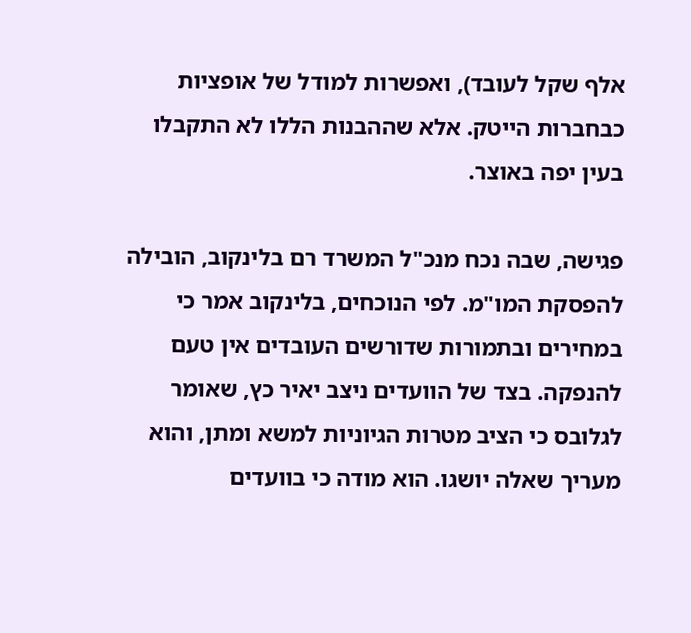אלף שקל לעובד), ואפשרות למודל של אופציות כבחברות הייטק. אלא שההבנות הללו לא התקבלו בעין יפה באוצר.

פגישה, שבה נכח מנכ"ל המשרד רם בלינקוב, הובילה להפסקת המו"מ. לפי הנוכחים, בלינקוב אמר כי במחירים ובתמורות שדורשים העובדים אין טעם להנפקה. בצד של הוועדים ניצב יאיר כץ, שאומר לגלובס כי הציב מטרות הגיוניות למשא ומתן, והוא מעריך שאלה יושגו. הוא מודה כי בוועדים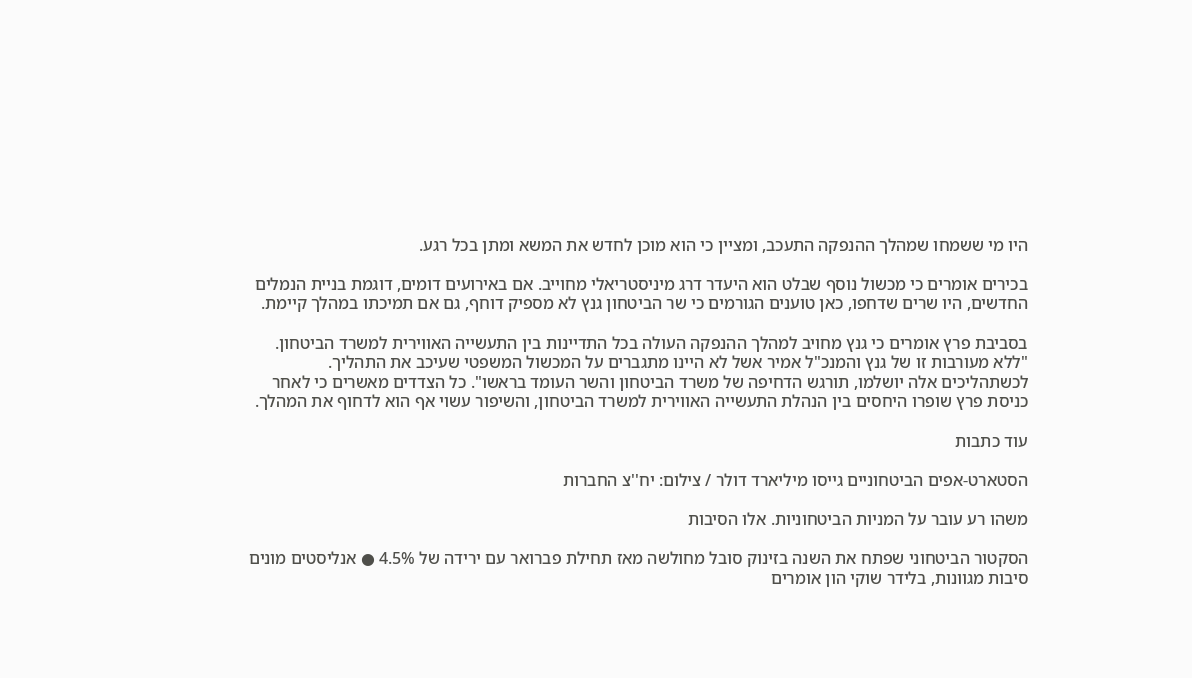היו מי ששמחו שמהלך ההנפקה התעכב, ומציין כי הוא מוכן לחדש את המשא ומתן בכל רגע.

בכירים אומרים כי מכשול נוסף שבלט הוא היעדר דרג מיניסטריאלי מחוייב. אם באירועים דומים, דוגמת בניית הנמלים החדשים, היו שרים שדחפו, כאן טוענים הגורמים כי שר הביטחון גנץ לא מספיק דוחף, גם אם תמיכתו במהלך קיימת.

בסביבת פרץ אומרים כי גנץ מחויב למהלך ההנפקה העולה בכל התדיינות בין התעשייה האווירית למשרד הביטחון. "ללא מעורבות זו של גנץ והמנכ"ל אמיר אשל לא היינו מתגברים על המכשול המשפטי שעיכב את התהליך. לכשתהליכים אלה יושלמו, תורגש הדחיפה של משרד הביטחון והשר העומד בראשו". כל הצדדים מאשרים כי לאחר כניסת פרץ שופרו היחסים בין הנהלת התעשייה האווירית למשרד הביטחון, והשיפור עשוי אף הוא לדחוף את המהלך.

עוד כתבות

הסטארט-אפים הביטחוניים גייסו מיליארד דולר / צילום: יח''צ החברות

משהו רע עובר על המניות הביטחוניות. אלו הסיבות

הסקטור הביטחוני שפתח את השנה בזינוק סובל מחולשה מאז תחילת פברואר עם ירידה של 4.5% ● אנליסטים מונים סיבות מגוונות, בלידר שוקי הון אומרים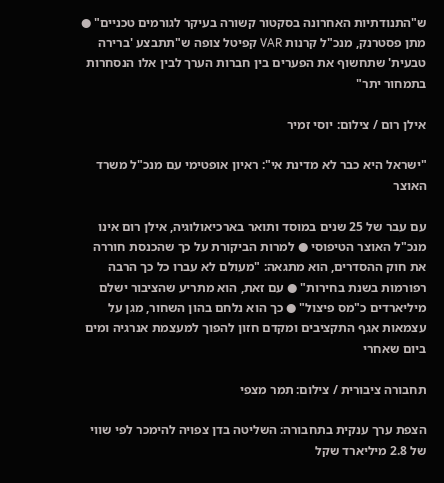ש"התנודתיות האחרונה בסקטור קשורה בעיקר לגורמים טכניים" ● מתן פסטרנק, מנכ"ל קרנות VAR קפיטל צופה ש"תתבצע 'ברירה טבעית' שתחשוף את הפערים בין חברות הערך לבין אלו הנסחרות בתמחור יתר"

אילן רום / צילום: יוסי זמיר

"ישראל היא כבר לא מדינת אי": ראיון אופטימי עם מנכ"ל משרד האוצר

עם עבר של 25 שנים במוסד ותואר בארכיאולוגיה, אילן רום אינו מנכ"ל האוצר הטיפוסי ● למרות הביקורת על כך שהכנסת חוררה את חוק ההסדרים, הוא מתגאה: "מעולם לא עברו כל כך הרבה רפורמות בשנת בחירות" ● עם זאת, הוא מתריע שהציבור ישלם מיליארדים כ"מס פיצול" ● כך הוא נלחם בהון השחור, מגן על עצמאות אגף התקציבים ומקדם חזון להפוך למעצמת אנרגיה ומים ביום שאחרי

תחבורה ציבורית / צילום: תמר מצפי

הצפת ערך ענקית בתחבורה: השליטה בדן צפויה להימכר לפי שווי של 2.8 מיליארד שקל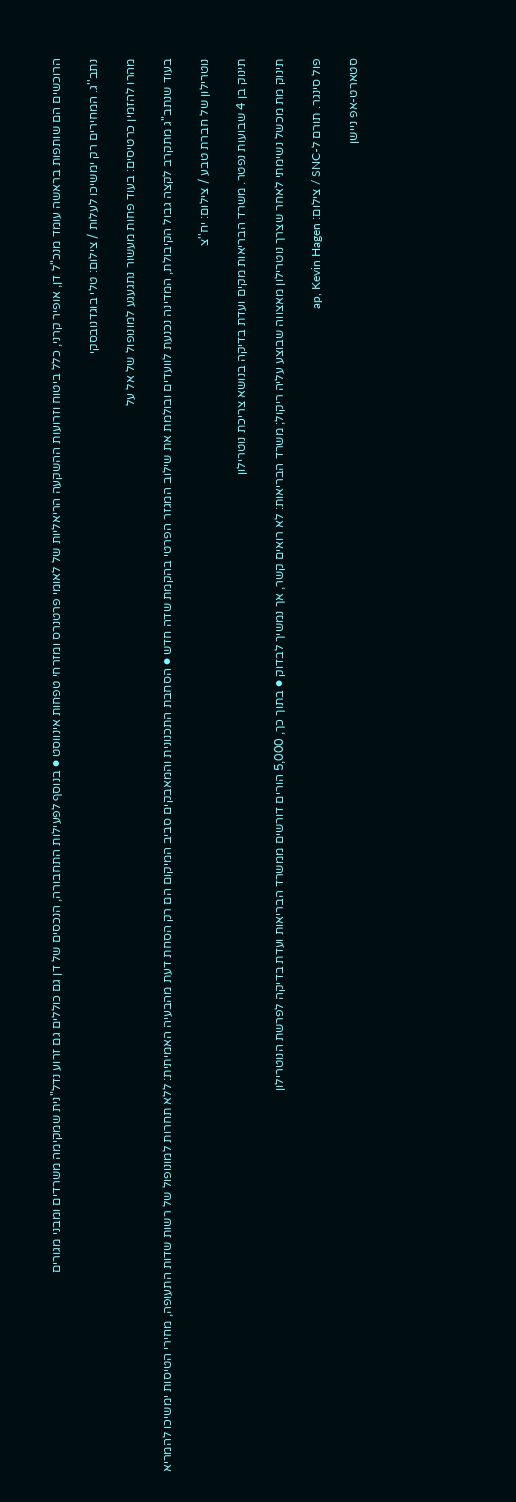הרוכשים הם שותפות בראשה עומד מנכ"ל דן, אופיר קרני, כלל ביטוח וזרועות ההשקעה הריאליות של לאומי פרטנרס ומזרחי טפחות אינווסט ● בנוסף לפעילות התחבורה, הנכסים של דן גם כוללים גם זרוע נדל"נית שמקימה משרדים ומבני מגורים

נתב''ג. המחירים רק ימשיכו לעלות / צילום: טלי בוגדנובסקי

מהרו להזמין כרטיסים: בעוד פחות מעשור נתגעגע למונופול של אל על

בעוד שנתב"ג מתקרב לקצה גבול הקיבולת, המדינה נכנעת לוועדים ובולמת את שילוב המגזר הפרטי בהקמת שדה חדש ● הסחבת התכנונית והמאבקים סביב המיקום הם רק הסחת דעת מהבעיה האמיתית: ללא תחרות למונופול של רשות שדות התעופה, מחירי הטיסות ימשיכו להמריא

נוטרילון של חברת טבע / צילום: יח''צ

תינוק בן 4 שבועות נפטר. משרד הבריאות מקים ועדת בדיקה בנושא צריכת נוטרילון

תינוק מת מכשל נשימתי לאחר שצרך נוטרילון מאצווה שבוצע עליה ריקול; משרד הבריאות: לא רואים קשר, אך נמשיך לבדוק ● בתוך כך, 5,000 הורים דורשים ממשרד הבריאות ועדת בדיקה לפרשת הנוטרילון

פול סינגר. תורם ל-SNC / צילום: ap, Kevin Hagen

סטארט-אפ ניישן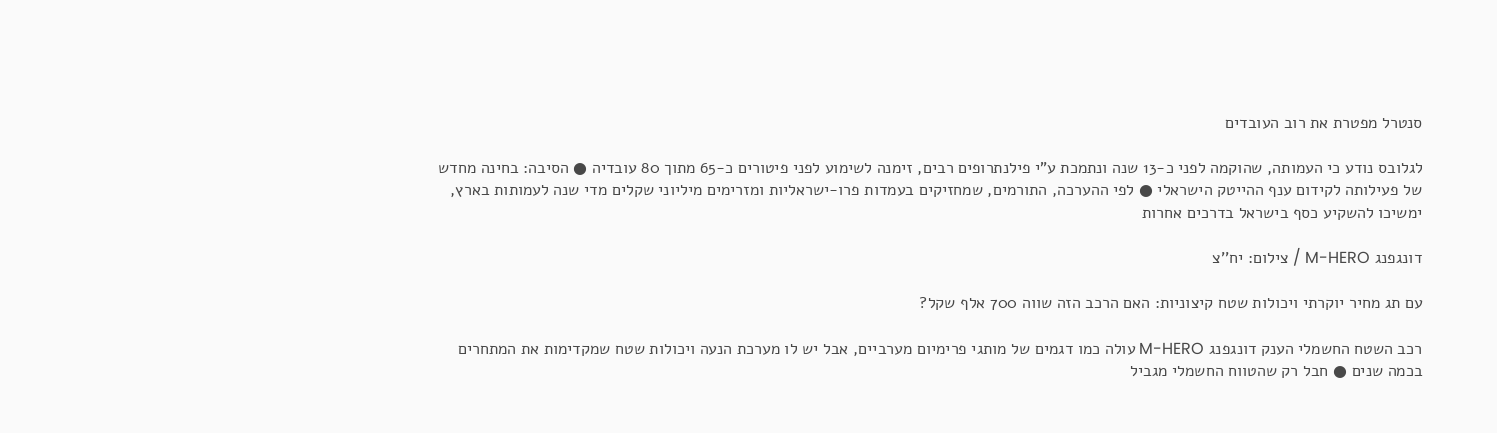סנטרל מפטרת את רוב העובדים

לגלובס נודע כי העמותה, שהוקמה לפני כ-13 שנה ונתמכת ע"י פילנתרופים רבים, זימנה לשימוע לפני פיטורים כ-65 מתוך 80 עובדיה ● הסיבה: בחינה מחדש של פעילותה לקידום ענף ההייטק הישראלי ● לפי ההערכה, התורמים, שמחזיקים בעמדות פרו-ישראליות ומזרימים מיליוני שקלים מדי שנה לעמותות בארץ, ימשיכו להשקיע כסף בישראל בדרכים אחרות

דונגפנג M-HERO / צילום: יח''צ

עם תג מחיר יוקרתי ויכולות שטח קיצוניות: האם הרכב הזה שווה 700 אלף שקל?

רכב השטח החשמלי הענק דונגפנג M-HERO עולה כמו דגמים של מותגי פרימיום מערביים, אבל יש לו מערכת הנעה ויכולות שטח שמקדימות את המתחרים בכמה שנים ● חבל רק שהטווח החשמלי מגביל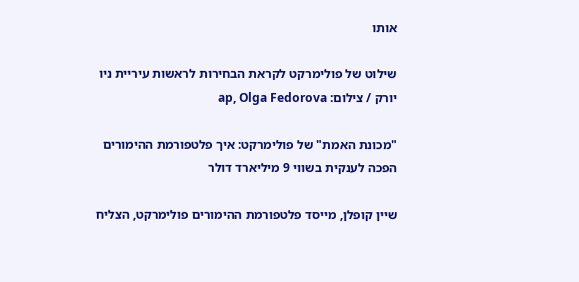אותו

שילוט של פולימרקט לקראת הבחירות לראשות עיריית ניו יורק / צילום: ap, Olga Fedorova

"מכונת האמת" של פולימרקט: איך פלטפורמת ההימורים הפכה לענקית בשווי 9 מיליארד דולר

שיין קופלן, מייסד פלטפורמת ההימורים פולימרקט, הצליח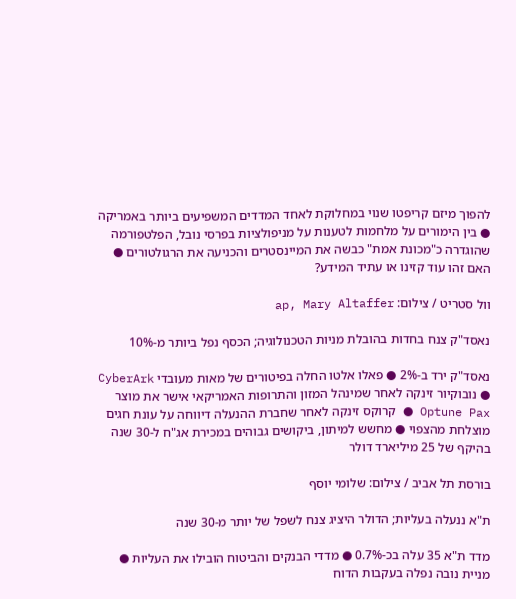להפוך מיזם קריפטו שנוי במחלוקת לאחד המדדים המשפיעים ביותר באמריקה ● בין הימורים על מלחמות לטענות על מניפולציות בפרסי נובל, הפלטפורמה שהוגדרה כ"מכונת אמת" כבשה את המיינסטרים והכניעה את הרגולטורים ● האם זהו עוד קזינו או עתיד המידע?

וול סטריט / צילום: ap, Mary Altaffer

נאסד"ק צנח בחדות בהובלת מניות הטכנולוגיה; הכסף נפל ביותר מ-10%

נאסד"ק ירד ב-2% ● פאלו אלטו החלה בפיטורים של מאות מעובדי CyberArk ● נובוקיור זינקה לאחר שמינהל המזון והתרופות האמריקאי אישר את מוצר Optune Pax ● קרוקס זינקה לאחר שחברת ההנעלה דיווחה על עונת חגים מוצלחת מהצפוי ● מחשש למיתון, ביקושים גבוהים במכירת אג"ח ל-30 שנה בהיקף של 25 מיליארד דולר

בורסת תל אביב / צילום: שלומי יוסף

ת"א ננעלה בעליות; הדולר היציג צנח לשפל של יותר מ-30 שנה

מדד ת"א 35 עלה בכ-0.7% ● מדדי הבנקים והביטוח הובילו את העליות ● מניית נובה נפלה בעקבות הדוח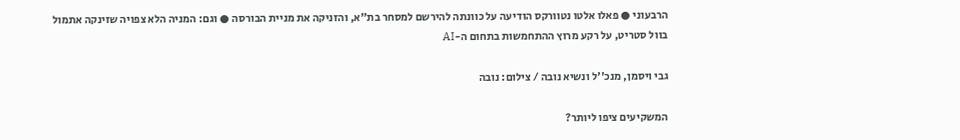הרבעוני ● פאלו אלטו נטוורקס הודיעה על כוונתה להירשם למסחר בת"א, והזניקה את מניית הבורסה ● וגם: המניה הלא צפויה שזינקה אתמול בוול סטריט, על רקע מרוץ ההתחמשות בתחום ה-AI

גבי ויסמן, מנכ''ל ונשיא נובה / צילום: נובה

המשקיעים ציפו ליותר?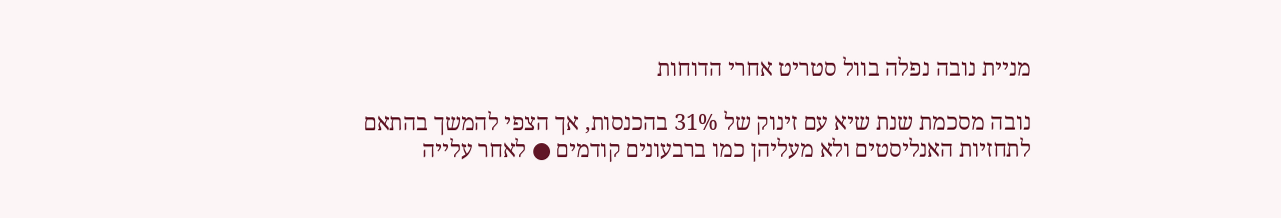מניית נובה נפלה בוול סטריט אחרי הדוחות

נובה מסכמת שנת שיא עם זינוק של 31% בהכנסות, אך הצפי להמשך בהתאם לתחזיות האנליסטים ולא מעליהן כמו ברבעונים קודמים ● לאחר עלייה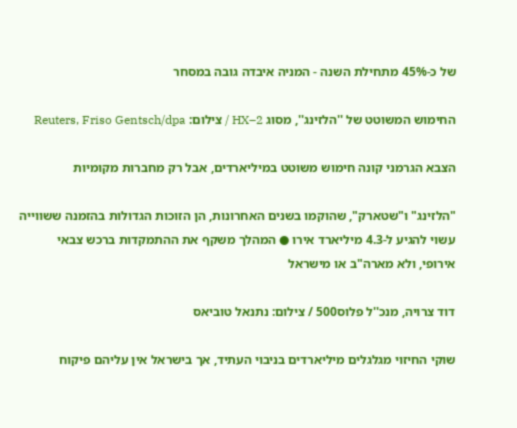של כ-45% מתחילת השנה - המניה איבדה גובה במסחר

החימוש המשוטט של ''הלזינג'', מסוג HX–2 / צילום: Reuters, Friso Gentsch/dpa

הצבא הגרמני קונה חימוש משוטט במיליארדים, אבל רק מחברות מקומיות

"הלזינג" ו"שטארק", שהוקמו בשנים האחרונות, הן הזוכות הגדולות בהזמנה ששווייה עשוי להגיע ל-4.3 מיליארד אירו ● המהלך משקף את ההתמקדות ברכש צבאי אירופי, ולא מארה"ב או מישראל

דוד צרויה, מנכ''ל פלוס500 / צילום: נתנאל טוביאס

שוקי החיזוי מגלגלים מיליארדים בניבוי העתיד, אך בישראל אין עליהם פיקוח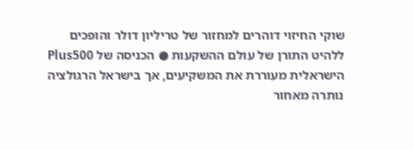שוקי החיזוי דוהרים למחזור של טריליון דולר והופכים ללהיט התורן של עולם ההשקעות ● הכניסה של Plus500 הישראלית מעוררת את המשקיעים, אך בישראל הרגולציה נותרה מאחור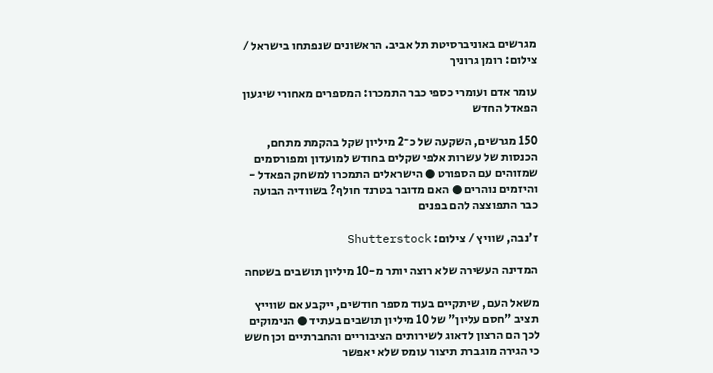מגרשים באוניברסיטת תל אביב. הראשונים שנפתחו בישראל / צילום: רומן גרוניך

עומר אדם ועומרי כספי כבר התמכרו: המספרים מאחורי שיגעון הפאדל החדש

150 מגרשים, השקעה של כ־2 מיליון שקל בהקמת מתחם, הכנסות של עשרות אלפי שקלים בחודש למועדון ומפורסמים שמזוהים עם הספורט ● הישראלים התמכרו למשחק הפאדל - והיזמים נוהרים ● האם מדובר בטרנד חולף? בשוודיה הבועה כבר התפוצצה להם בפנים

ז'נבה, שוויץ / צילום: Shutterstock

המדינה העשירה שלא רוצה יותר מ-10 מיליון תושבים בשטחה

משאל העם, שיתקיים בעוד מספר חודשים, ייקבע אם שווייץ תציב "חסם עליון" של 10 מיליון תושבים בעתיד ● הנימוקים לכך הם הרצון לדאוג לשירותים הציבוריים והחברתיים וכן חשש כי הגירה מוגברת תיצור עומס שלא יאפשר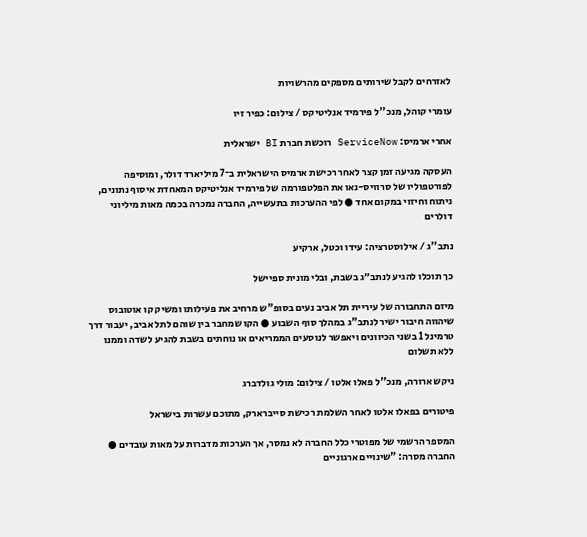לאזרחים לקבל שירותים מספקים מהרשויות

עומרי קוהל, מנכ''ל פירמיד אנליטיקס / צילום: כפיר זיו

אחרי ארמיס: ServiceNow רוכשת חברת BI ישראלית

העסקה מגיעה זמן קצר לאחר רכישת ארמיס הישראלית ב־7 מיליארד דולר, ומוסיפה לפורטפוליו של סרוויס-נאו את הפלטפורמה של פירמיד אנליטיקס המאחדת איסוף נתונים, ניתוח וחיזוי במקום אחד ● לפי ההערכות בתעשייה, החברה נמכרה בכמה מאות מיליוני דולרים

נתב''ג / אילוסטרציה: עידו וכטל, ארקיע

כך תוכלו להגיע לנתב״ג בשבת, ובלי מונית ספיישל

מיזם התחבורה של עיריית תל אביב נעים בסופ"ש מרחיב את פעילותו ומשיק קו אוטובוס שיהווה חיבור ישיר לנתב”ג במהלך סוף השבוע ● הקו שמחבר בין שוהם לתל אביב, יעבור דרך טרמינל 1 בשני הכיוונים ויאפשר לנוסעים הממריאים או נוחתים בשבת להגיע לשדה וממנו ללא תשלום

ניקש ארורה, מנכ''ל פאלו אלטו / צילום: מולי גולדברג

פיטורים בפאלו אלטו לאחר השלמת רכישת סייברארק, מתוכם עשרות בישראל

המספר הרשמי של מפוטרי כלל החברה לא נמסר, אך הערכות מדברות על מאות עובדים ● החברה מסרה: "שינויים ארגוניים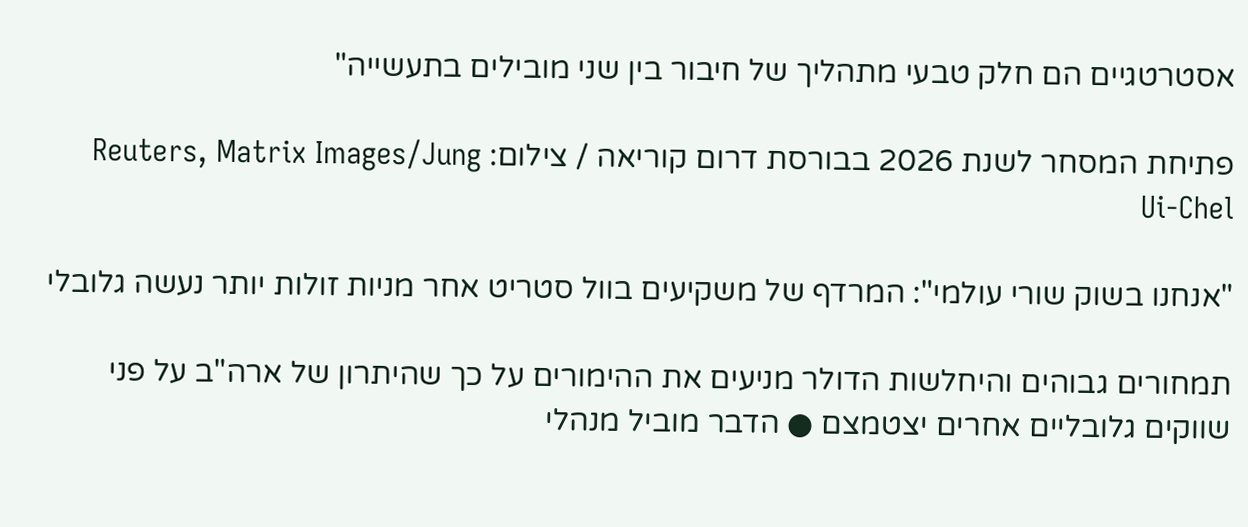אסטרטגיים הם חלק טבעי מתהליך של חיבור בין שני מובילים בתעשייה"

פתיחת המסחר לשנת 2026 בבורסת דרום קוריאה / צילום: Reuters, Matrix Images/Jung Ui-Chel

"אנחנו בשוק שורי עולמי": המרדף של משקיעים בוול סטריט אחר מניות זולות יותר נעשה גלובלי

תמחורים גבוהים והיחלשות הדולר מניעים את ההימורים על כך שהיתרון של ארה"ב על פני שווקים גלובליים אחרים יצטמצם ● הדבר מוביל מנהלי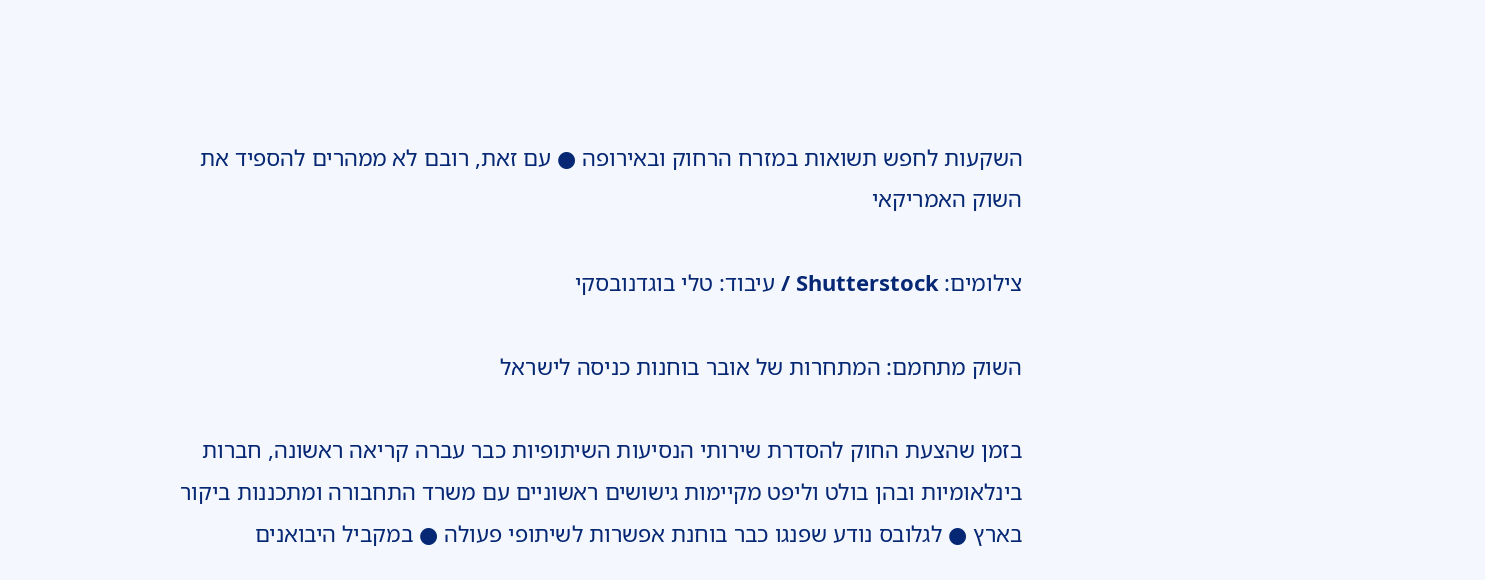השקעות לחפש תשואות במזרח הרחוק ובאירופה ● עם זאת, רובם לא ממהרים להספיד את השוק האמריקאי

צילומים: Shutterstock / עיבוד: טלי בוגדנובסקי

השוק מתחמם: המתחרות של אובר בוחנות כניסה לישראל

בזמן שהצעת החוק להסדרת שירותי הנסיעות השיתופיות כבר עברה קריאה ראשונה, חברות בינלאומיות ובהן בולט וליפט מקיימות גישושים ראשוניים עם משרד התחבורה ומתכננות ביקור בארץ ● לגלובס נודע שפנגו כבר בוחנת אפשרות לשיתופי פעולה ● במקביל היבואנים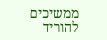ממשיכים להוריד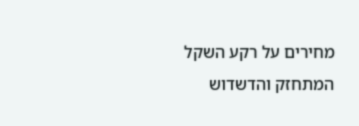מחירים על רקע השקל המתחזק והדשדוש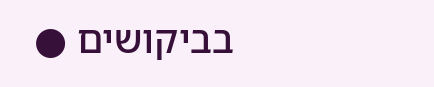בביקושים ●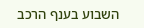השבוע בענף הרכב